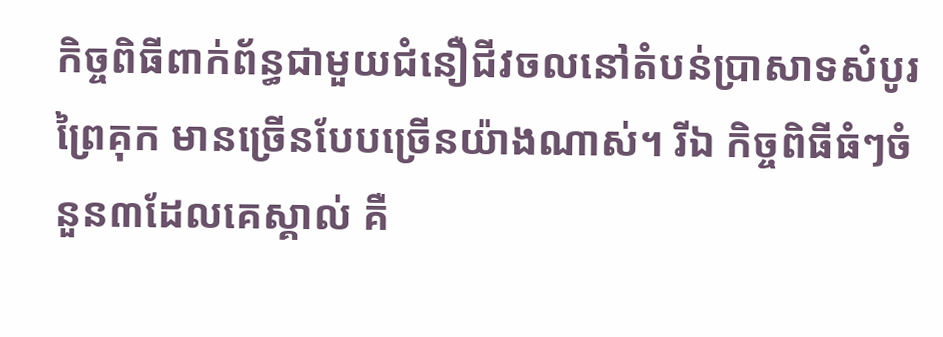កិច្ចពិធីពាក់ព័ន្ធជាមួយជំនឿជីវចលនៅតំបន់ប្រាសាទសំបូរព្រៃគុក មានច្រើនបែបច្រើនយ៉ាងណាស់។ រីឯ កិច្ចពិធីធំៗចំនួន៣ដែលគេស្គាល់ គឺ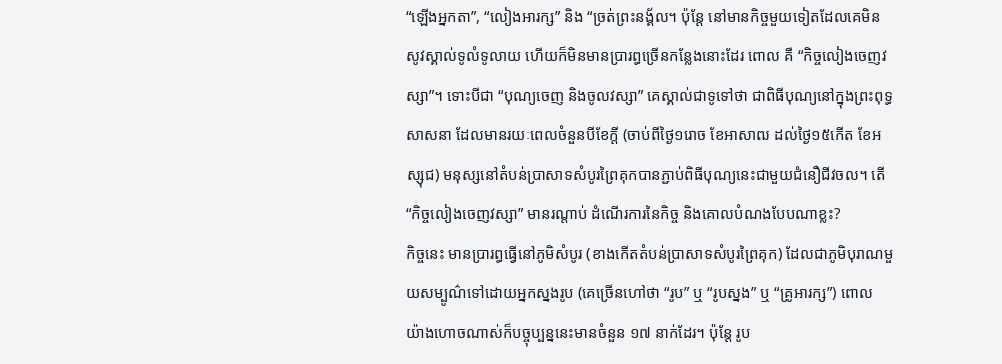“ឡើងអ្នកតា”, “លៀងអារក្ស” និង “ច្រត់ព្រះនង្គ័ល។ ប៉ុន្តែ នៅមានកិច្ចមួយទៀតដែលគេមិនសូវស្គាល់ទូលំទូលាយ ហើយក៏មិនមានប្រារព្ធច្រើនកន្លែងនោះដែរ ពោល គឺ “កិច្ចលៀងចេញវស្សា”។ ទោះបីជា “បុណ្យចេញ និងចូលវស្សា” គេស្គាល់ជាទូទៅថា ជាពិធីបុណ្យនៅក្នុងព្រះពុទ្ធសាសនា ដែលមានរយៈពេលចំនួនបីខែក្តី (ចាប់ពីថ្ងៃ១រោច ខែអាសាឍ ដល់ថ្ងៃ១៥កើត ខែអស្សុជ) មនុស្សនៅតំបន់ប្រាសាទសំបូរព្រៃគុកបានភ្ជាប់ពិធីបុណ្យនេះជាមួយជំនឿជីវចល។ តើ “កិច្ចលៀងចេញវស្សា” មានរណ្តាប់ ដំណើរការនៃកិច្ច និងគោលបំណងបែបណាខ្លះ?
កិច្ចនេះ មានប្រារព្ធធ្វើនៅភូមិសំបូរ (ខាងកើតតំបន់ប្រាសាទសំបូរព្រៃគុក) ដែលជាភូមិបុរាណមួយសម្បូណ៌ទៅដោយអ្នកស្នងរូប (គេច្រើនហៅថា “រូប” ឬ “រូបស្នង” ឬ “គ្រូអារក្ស”) ពោល យ៉ាងហោចណាស់ក៏បច្ចុប្បន្ននេះមានចំនួន ១៧ នាក់ដែរ។ ប៉ុន្តែ រូប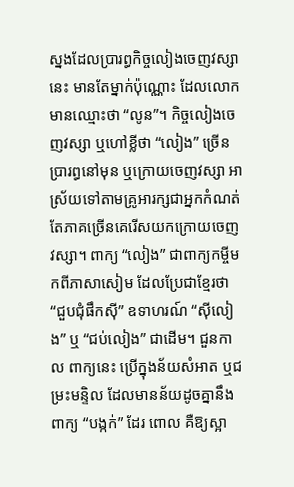ស្នងដែលប្រារព្ធកិច្ចលៀងចេញវស្សានេះ មានតែម្នាក់ប៉ុណ្ណោះ ដែលលោកមានឈ្មោះថា “លូន”។ កិច្ចលៀងចេញវស្សា ឬហៅខ្លីថា “លៀង” ច្រើនប្រារព្ធនៅមុន ឬក្រោយចេញវស្សា អាស្រ័យទៅតាមគ្រូអារក្សជាអ្នកកំណត់ តែភាគច្រើនគេរើសយកក្រោយចេញវស្សា។ ពាក្យ “លៀង” ជាពាក្យកម្ចីមកពីភាសាសៀម ដែលប្រែជាខ្មែរថា “ជួបជុំផឹកស៊ី” ឧទាហរណ៍ “ស៊ីលៀង” ឬ “ជប់លៀង” ជាដើម។ ជួនកាល ពាក្យនេះ ប្រើក្នុងន័យសំអាត ឬជម្រះមន្ទិល ដែលមានន័យដូចគ្នានឹងពាក្យ “បង្កក់” ដែរ ពោល គឺឱ្យស្អា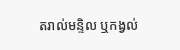តរាល់មន្ទិល ឬកង្វល់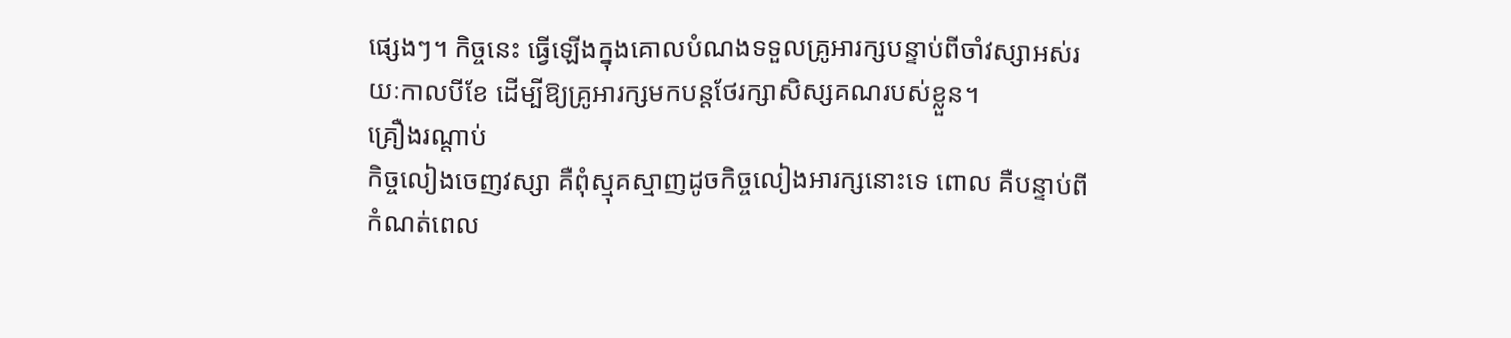ផ្សេងៗ។ កិច្ចនេះ ធ្វើឡើងក្នុងគោលបំណងទទួលគ្រូអារក្សបន្ទាប់ពីចាំវស្សាអស់រយៈកាលបីខែ ដើម្បីឱ្យគ្រូអារក្សមកបន្តថែរក្សាសិស្សគណរបស់ខ្លួន។
គ្រឿងរណ្តាប់
កិច្ចលៀងចេញវស្សា គឺពុំស្មុគស្មាញដូចកិច្ចលៀងអារក្សនោះទេ ពោល គឺបន្ទាប់ពីកំណត់ពេល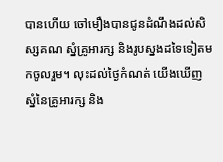បានហើយ ចៅមឿងបានជូនដំណឹងដល់សិស្សគណ ស្នំគ្រូអារក្ស និងរូបស្នងដទៃទៀតមកចូលរួម។ លុះដល់ថ្ងៃកំណត់ យើងឃើញស្នំនៃគ្រូអារក្ស និង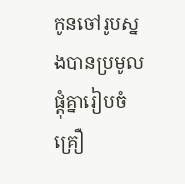កូនចៅរូបស្នងបានប្រមូលផ្តុំគ្នារៀបចំគ្រឿ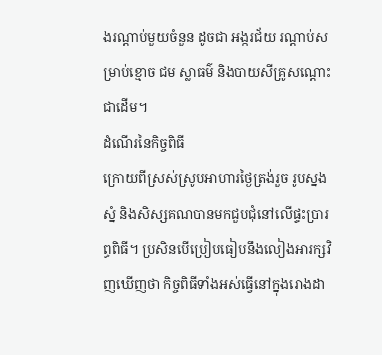ងរណ្តាប់មួយចំនួន ដូចជា អង្ករជ័យ រណ្តាប់សម្រាប់ខ្មោច ជម ស្លាធម៌ និងបាយសីគ្រូសណ្តោះជាដើម។
ដំណើរនៃកិច្ចពិធី
ក្រោយពីស្រស់ស្រូបអាហារថ្ងៃត្រង់រួច រូបស្នង ស្នំ និងសិស្សគណបានមកជួបជុំនៅលើផ្ទះប្រារព្ធពិធី។ ប្រសិនបើប្រៀបធៀបនឹងលៀងអារក្សវិញឃើញថា កិច្ចពិធីទាំងអស់ធ្វើនៅក្នុងរោងដា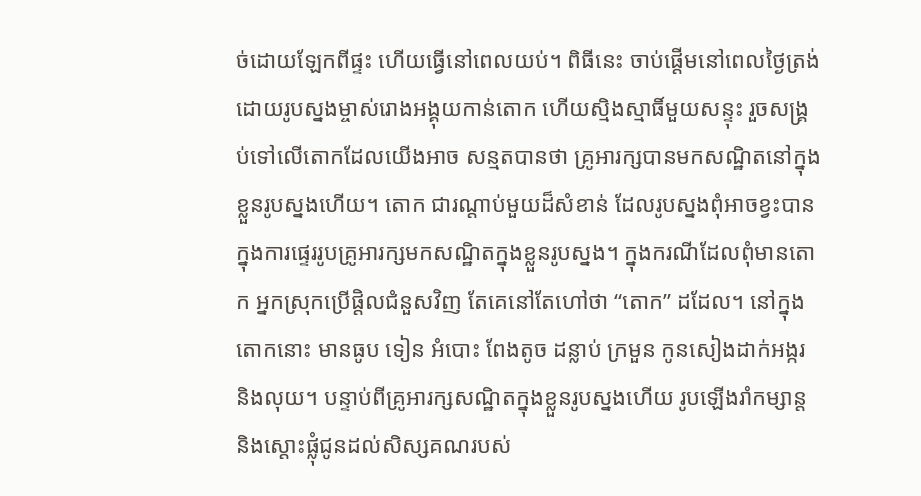ច់ដោយឡែកពីផ្ទះ ហើយធ្វើនៅពេលយប់។ ពិធីនេះ ចាប់ផ្តើមនៅពេលថ្ងៃត្រង់ ដោយរូបស្នងម្ចាស់រោងអង្គុយកាន់តោក ហើយស្មិងស្មាធិ៍មួយសន្ទុះ រួចសង្គ្រប់ទៅលើតោកដែលយើងអាច សន្មតបានថា គ្រូអារក្សបានមកសណ្ឋិតនៅក្នុងខ្លួនរូបស្នងហើយ។ តោក ជារណ្តាប់មួយដ៏សំខាន់ ដែលរូបស្នងពុំអាចខ្វះបានក្នុងការផ្ទេររូបគ្រូអារក្សមកសណ្ឋិតក្នុងខ្លួនរូបស្នង។ ក្នុងករណីដែលពុំមានតោក អ្នកស្រុកប្រើផ្តិលជំនួសវិញ តែគេនៅតែហៅថា “តោក” ដដែល។ នៅក្នុងតោកនោះ មានធូប ទៀន អំបោះ ពែងតូច ដន្លាប់ ក្រមួន កូនសៀងដាក់អង្ករ និងលុយ។ បន្ទាប់ពីគ្រូអារក្សសណ្ឋិតក្នុងខ្លួនរូបស្នងហើយ រូបឡើងរាំកម្សាន្ត និងស្តោះផ្លុំជូនដល់សិស្សគណរបស់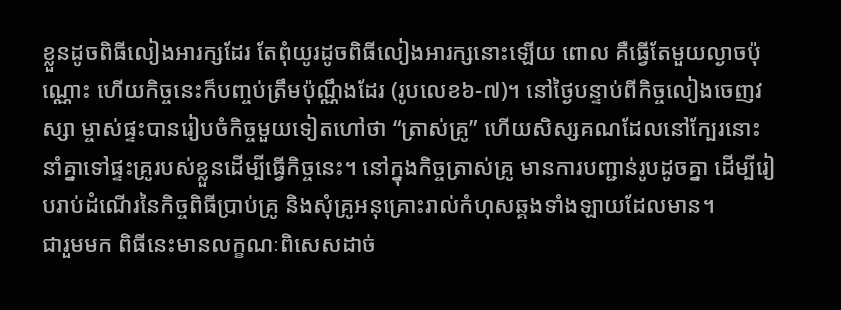ខ្លួនដូចពិធីលៀងអារក្សដែរ តែពុំយូរដូចពិធីលៀងអារក្សនោះឡើយ ពោល គឺធ្វើតែមួយល្ងាចប៉ុណ្ណោះ ហើយកិច្ចនេះក៏បញ្ចប់ត្រឹមប៉ុណ្ណឹងដែរ (រូបលេខ៦-៧)។ នៅថ្ងៃបន្ទាប់ពីកិច្ចលៀងចេញវស្សា ម្ចាស់ផ្ទះបានរៀបចំកិច្ចមួយទៀតហៅថា “ត្រាស់គ្រូ” ហើយសិស្សគណដែលនៅក្បែរនោះ នាំគ្នាទៅផ្ទះគ្រូរបស់ខ្លួនដើម្បីធ្វើកិច្ចនេះ។ នៅក្នុងកិច្ចត្រាស់គ្រូ មានការបញ្ជាន់រូបដូចគ្នា ដើម្បីរៀបរាប់ដំណើរនៃកិច្ចពិធីប្រាប់គ្រូ និងសុំគ្រូអនុគ្រោះរាល់កំហុសឆ្គងទាំងឡាយដែលមាន។
ជារួមមក ពិធីនេះមានលក្ខណៈពិសេសដាច់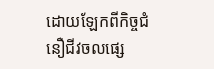ដោយឡែកពីកិច្ចជំនឿជីវចលផ្សេ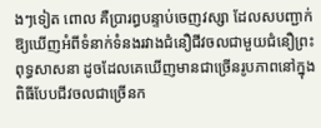ងៗទៀត ពោល គឺប្រារព្ធបន្ទាប់ចេញវស្សា ដែលសបញ្ជាក់ឱ្យឃើញអំពីទំនាក់ទំនងរវាងជំនឿជីវចលជាមួយជំនឿព្រះពុទ្ធសាសនា ដូចដែលគេឃើញមានជាច្រើនរូបភាពនៅក្នុងពិធីបែបជីវចលជាច្រើនក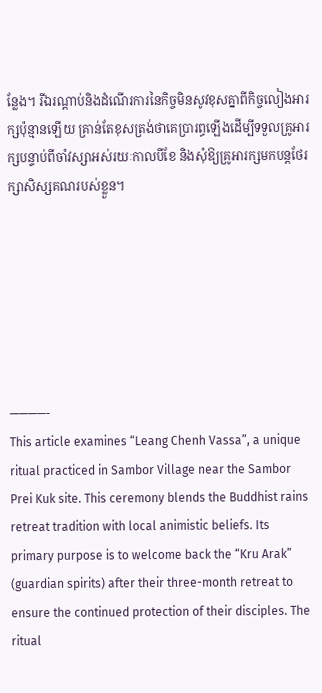ន្លែង។ រីឯរណ្តាប់និងដំណើរការនៃកិច្ចមិនសូវខុសគ្នាពីកិច្ចលៀងអារក្សប៉ុន្មានឡើយ គ្រាន់តែខុសត្រង់ថាគេប្រារព្ធឡើងដើម្បីទទួលគ្រូអារក្សបន្ទាប់ពីចាំវស្សាអស់រយៈកាលបីខែ និងសុំឱ្យគ្រូអារក្សមកបន្តថែរក្សាសិស្សគណរបស់ខ្លួន។







————-
This article examines “Leang Chenh Vassa”, a unique ritual practiced in Sambor Village near the Sambor Prei Kuk site. This ceremony blends the Buddhist rains retreat tradition with local animistic beliefs. Its primary purpose is to welcome back the “Kru Arak” (guardian spirits) after their three-month retreat to ensure the continued protection of their disciples. The ritual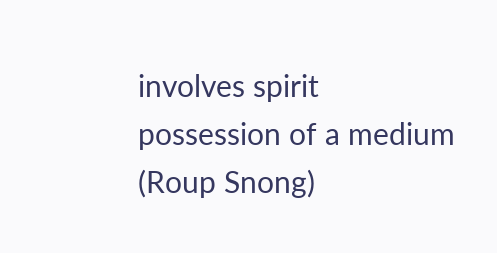involves spirit possession of a medium (Roup Snong)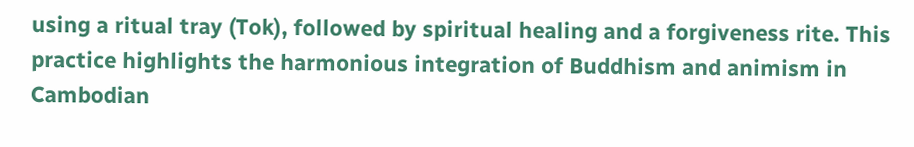using a ritual tray (Tok), followed by spiritual healing and a forgiveness rite. This practice highlights the harmonious integration of Buddhism and animism in Cambodian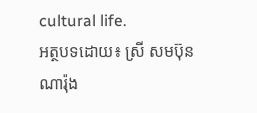cultural life.
អត្ថបទដោយ៖ ស្រី សមប៊ុនណារ៉ុង